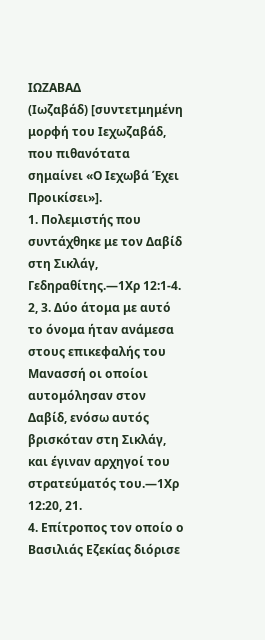ΙΩΖΑΒΑΔ
(Ιωζαβάδ) [συντετμημένη μορφή του Ιεχωζαβάδ, που πιθανότατα σημαίνει «Ο Ιεχωβά Έχει Προικίσει»].
1. Πολεμιστής που συντάχθηκε με τον Δαβίδ στη Σικλάγ, Γεδηραθίτης.—1Χρ 12:1-4.
2, 3. Δύο άτομα με αυτό το όνομα ήταν ανάμεσα στους επικεφαλής του Μανασσή οι οποίοι αυτομόλησαν στον Δαβίδ, ενόσω αυτός βρισκόταν στη Σικλάγ, και έγιναν αρχηγοί του στρατεύματός του.—1Χρ 12:20, 21.
4. Επίτροπος τον οποίο ο Βασιλιάς Εζεκίας διόρισε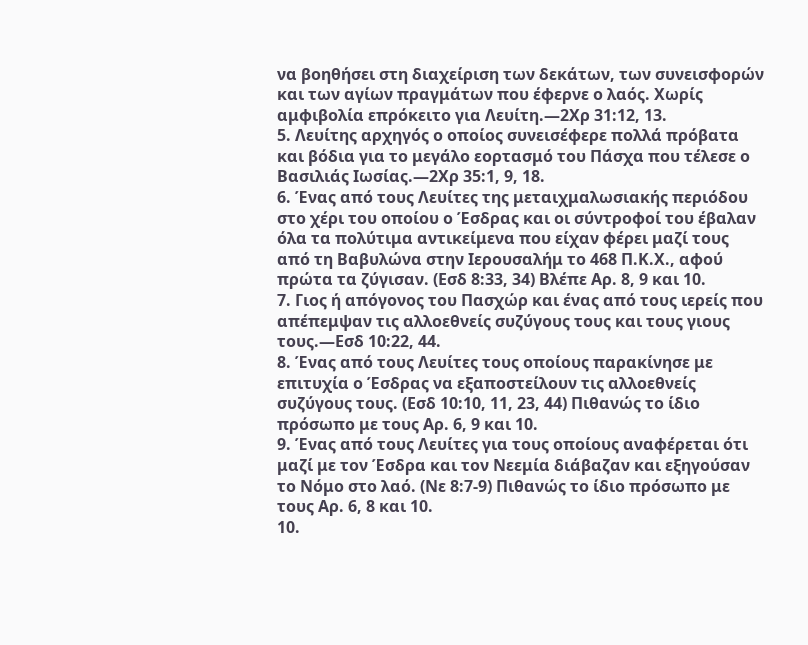να βοηθήσει στη διαχείριση των δεκάτων, των συνεισφορών και των αγίων πραγμάτων που έφερνε ο λαός. Χωρίς αμφιβολία επρόκειτο για Λευίτη.—2Χρ 31:12, 13.
5. Λευίτης αρχηγός ο οποίος συνεισέφερε πολλά πρόβατα και βόδια για το μεγάλο εορτασμό του Πάσχα που τέλεσε ο Βασιλιάς Ιωσίας.—2Χρ 35:1, 9, 18.
6. Ένας από τους Λευίτες της μεταιχμαλωσιακής περιόδου στο χέρι του οποίου ο Έσδρας και οι σύντροφοί του έβαλαν όλα τα πολύτιμα αντικείμενα που είχαν φέρει μαζί τους από τη Βαβυλώνα στην Ιερουσαλήμ το 468 Π.Κ.Χ., αφού πρώτα τα ζύγισαν. (Εσδ 8:33, 34) Βλέπε Αρ. 8, 9 και 10.
7. Γιος ή απόγονος του Πασχώρ και ένας από τους ιερείς που απέπεμψαν τις αλλοεθνείς συζύγους τους και τους γιους τους.—Εσδ 10:22, 44.
8. Ένας από τους Λευίτες τους οποίους παρακίνησε με επιτυχία ο Έσδρας να εξαποστείλουν τις αλλοεθνείς συζύγους τους. (Εσδ 10:10, 11, 23, 44) Πιθανώς το ίδιο πρόσωπο με τους Αρ. 6, 9 και 10.
9. Ένας από τους Λευίτες για τους οποίους αναφέρεται ότι μαζί με τον Έσδρα και τον Νεεμία διάβαζαν και εξηγούσαν το Νόμο στο λαό. (Νε 8:7-9) Πιθανώς το ίδιο πρόσωπο με τους Αρ. 6, 8 και 10.
10.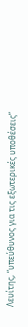Λευίτης, “υπεύθυνος για τις εξωτερικές υποθέσεις”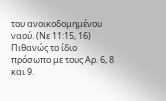του ανοικοδομημένου ναού. (Νε 11:15, 16) Πιθανώς το ίδιο πρόσωπο με τους Αρ. 6, 8 και 9.